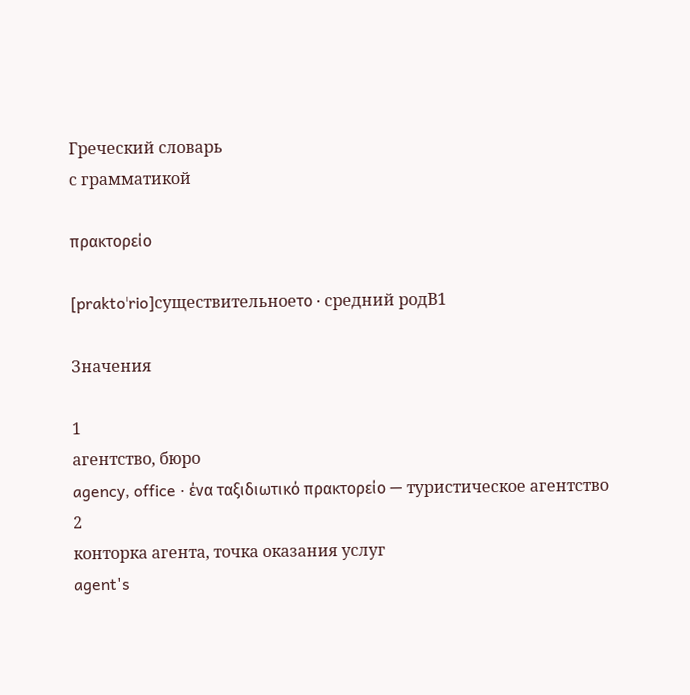Греческий словарь
с грамматикой

πρακτορείο

[praktoˈrio]существительноеτο · средний родB1

Значения

1
агентство, бюро
agency, office · ένα ταξιδιωτικό πρακτορείο — туристическое агентство
2
конторка агента, точка оказания услуг
agent's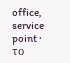office, service point · το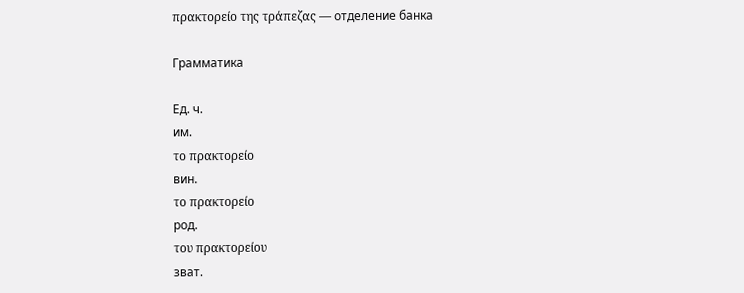πρακτορείο της τράπεζας — отделение банка

Грамматика

Ед. ч.
им.
το πρακτορείο
вин.
το πρακτορείο
род.
του πρακτορείου
зват.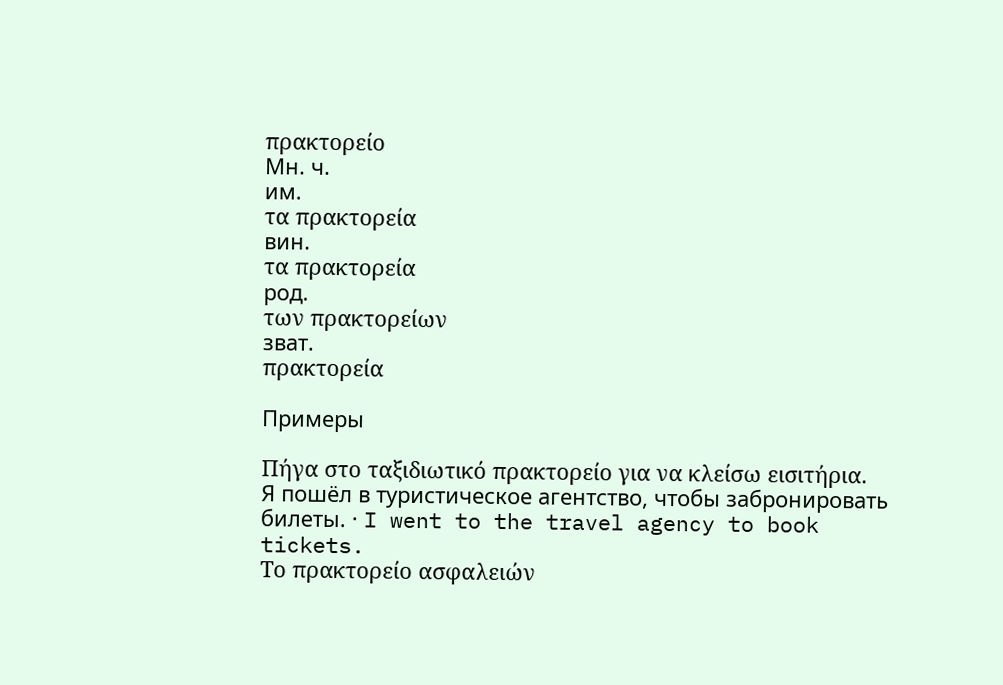πρακτορείο
Мн. ч.
им.
τα πρακτορεία
вин.
τα πρακτορεία
род.
των πρακτορείων
зват.
πρακτορεία

Примеры

Πήγα στο ταξιδιωτικό πρακτορείο για να κλείσω εισιτήρια.
Я пошёл в туристическое агентство, чтобы забронировать билеты. · I went to the travel agency to book tickets.
Το πρακτορείο ασφαλειών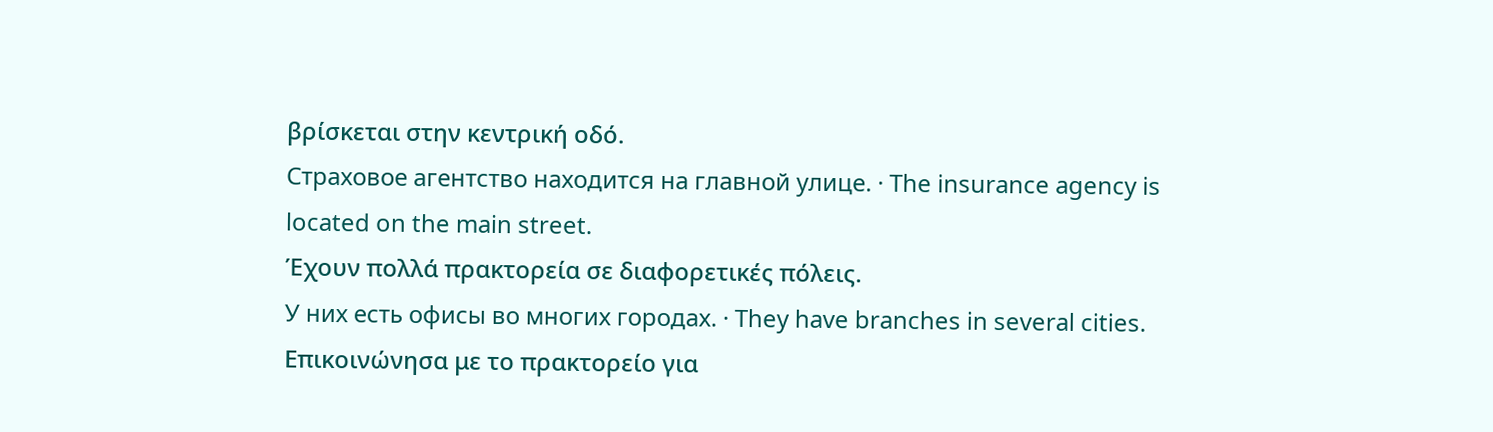βρίσκεται στην κεντρική οδό.
Страховое агентство находится на главной улице. · The insurance agency is located on the main street.
Έχουν πολλά πρακτορεία σε διαφορετικές πόλεις.
У них есть офисы во многих городах. · They have branches in several cities.
Επικοινώνησα με το πρακτορείο για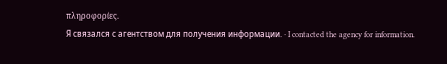πληροφορίες.
Я связался с агентством для получения информации. · I contacted the agency for information.